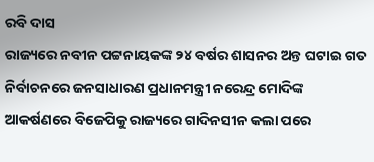ରବି ଦାସ
ରାଜ୍ୟରେ ନବୀନ ପଟ୍ଟନାୟକଙ୍କ ୨୪ ବର୍ଷର ଶାସନର ଅନ୍ତ ଘଟାଇ ଗତ ନିର୍ବାଚନରେ ଜନସାଧାରଣ ପ୍ରଧାନମନ୍ତ୍ରୀ ନରେନ୍ଦ୍ର ମୋଦିଙ୍କ ଆକର୍ଷଣରେ ବିଜେପିକୁ ରାଜ୍ୟରେ ଗାଦିନସୀନ କଲା ପରେ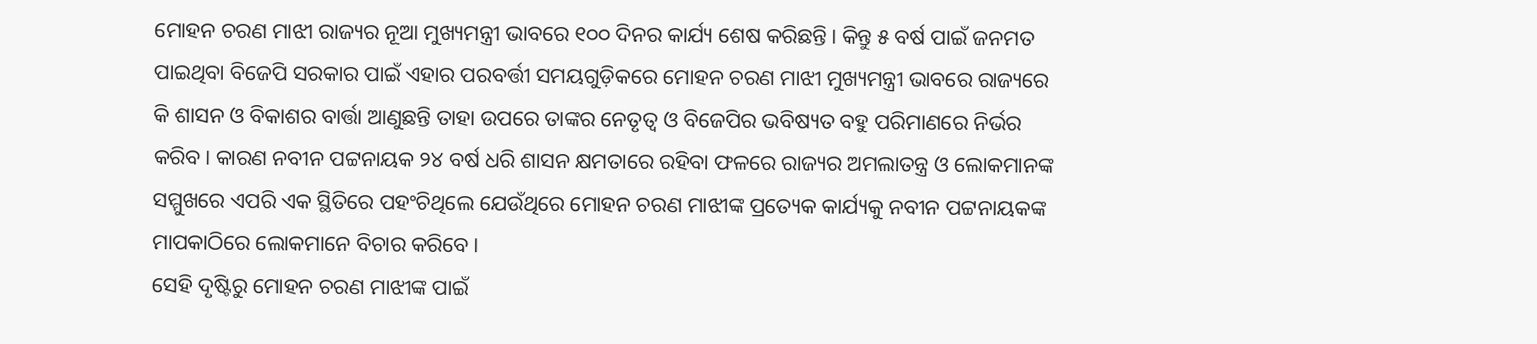ମୋହନ ଚରଣ ମାଝୀ ରାଜ୍ୟର ନୂଆ ମୁଖ୍ୟମନ୍ତ୍ରୀ ଭାବରେ ୧୦୦ ଦିନର କାର୍ଯ୍ୟ ଶେଷ କରିଛନ୍ତି। କିନ୍ତୁ ୫ ବର୍ଷ ପାଇଁ ଜନମତ ପାଇଥିବା ବିଜେପି ସରକାର ପାଇଁ ଏହାର ପରବର୍ତ୍ତୀ ସମୟଗୁଡ଼ିକରେ ମୋହନ ଚରଣ ମାଝୀ ମୁଖ୍ୟମନ୍ତ୍ରୀ ଭାବରେ ରାଜ୍ୟରେ କି ଶାସନ ଓ ବିକାଶର ବାର୍ତ୍ତା ଆଣୁଛନ୍ତି ତାହା ଉପରେ ତାଙ୍କର ନେତୃତ୍ୱ ଓ ବିଜେପିର ଭବିଷ୍ୟତ ବହୁ ପରିମାଣରେ ନିର୍ଭର କରିବ। କାରଣ ନବୀନ ପଟ୍ଟନାୟକ ୨୪ ବର୍ଷ ଧରି ଶାସନ କ୍ଷମତାରେ ରହିବା ଫଳରେ ରାଜ୍ୟର ଅମଲାତନ୍ତ୍ର ଓ ଲୋକମାନଙ୍କ ସମ୍ମୁଖରେ ଏପରି ଏକ ସ୍ଥିତିରେ ପହଂଚିଥିଲେ ଯେଉଁଥିରେ ମୋହନ ଚରଣ ମାଝୀଙ୍କ ପ୍ରତ୍ୟେକ କାର୍ଯ୍ୟକୁ ନବୀନ ପଟ୍ଟନାୟକଙ୍କ ମାପକାଠିରେ ଲୋକମାନେ ବିଚାର କରିବେ।
ସେହି ଦୃଷ୍ଟିରୁ ମୋହନ ଚରଣ ମାଝୀଙ୍କ ପାଇଁ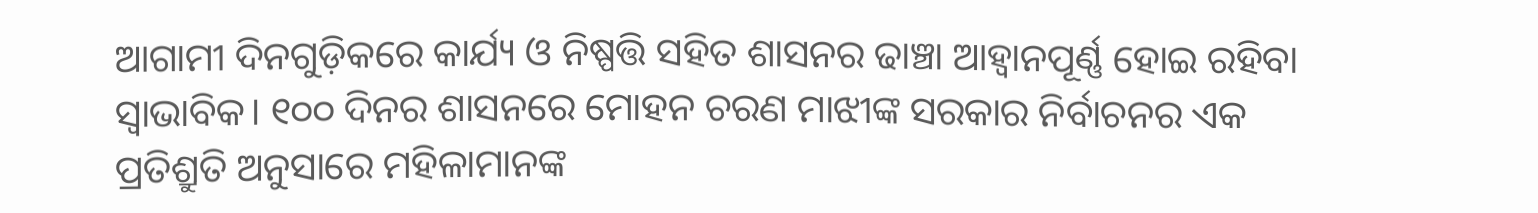ଆଗାମୀ ଦିନଗୁଡ଼ିକରେ କାର୍ଯ୍ୟ ଓ ନିଷ୍ପତ୍ତି ସହିତ ଶାସନର ଢାଞ୍ଚା ଆହ୍ୱାନପୂର୍ଣ୍ଣ ହୋଇ ରହିବା ସ୍ୱାଭାବିକ। ୧୦୦ ଦିନର ଶାସନରେ ମୋହନ ଚରଣ ମାଝୀଙ୍କ ସରକାର ନିର୍ବାଚନର ଏକ ପ୍ରତିଶ୍ରୁତି ଅନୁସାରେ ମହିଳାମାନଙ୍କ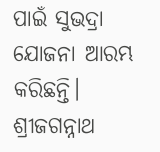ପାଇଁ ସୁଭଦ୍ରା ଯୋଜନା ଆରମ୍ଭ କରିଛନ୍ତି। ଶ୍ରୀଜଗନ୍ନାଥ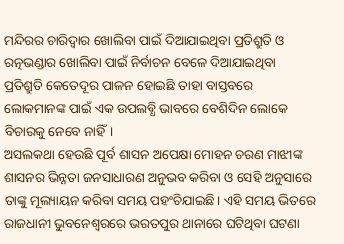ମନ୍ଦିରର ଚାରିଦ୍ୱାର ଖୋଲିବା ପାଇଁ ଦିଆଯାଇଥିବା ପ୍ରତିଶ୍ରୁତି ଓ ରତ୍ନଭଣ୍ଡାର ଖୋଲିବା ପାଇଁ ନିର୍ବାଚନ ବେଳେ ଦିଆଯାଇଥିବା ପ୍ରତିଶ୍ରୁତି କେତେଦୂର ପାଳନ ହୋଇଛି ତାହା ବାସ୍ତବରେ ଲୋକମାନଙ୍କ ପାଇଁ ଏକ ଉପଲବ୍ଧି ଭାବରେ ବେଶିଦିନ ଲୋକେ ବିଚାରକୁ ନେବେ ନାହିଁ।
ଅସଲକଥା ହେଉଛି ପୂର୍ବ ଶାସନ ଅପେକ୍ଷା ମୋହନ ଚରଣ ମାଝୀଙ୍କ ଶାସନର ଭିନ୍ନତା ଜନସାଧାରଣ ଅନୁଭବ କରିବା ଓ ସେହି ଅନୁସାରେ ତାଙ୍କୁ ମୂଲ୍ୟାୟନ କରିବା ସମୟ ପହଂଚିଯାଇଛି। ଏହି ସମୟ ଭିତରେ ରାଜଧାନୀ ଭୁବନେଶ୍ୱରରେ ଭରତପୁର ଥାନାରେ ଘଟିଥିବା ଘଟଣା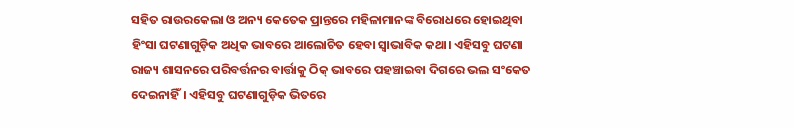ସହିତ ରାଉରକେଲା ଓ ଅନ୍ୟ କେତେକ ପ୍ରାନ୍ତରେ ମହିଳାମାନଙ୍କ ବିରୋଧରେ ହୋଇଥିବା ହିଂସା ଘଟଣାଗୁଡ଼ିକ ଅଧିକ ଭାବରେ ଆଲୋଚିତ ହେବା ସ୍ୱାଭାବିକ କଥା। ଏହିସବୁ ଘଟଣା ରାଜ୍ୟ ଶାସନରେ ପରିବର୍ତ୍ତନର ବାର୍ତ୍ତାକୁ ଠିକ୍ ଭାବରେ ପହଞ୍ଚାଇବା ଦିଗରେ ଭଲ ସଂକେତ ଦେଇନାହିଁ। ଏହିସବୁ ଘଟଣାଗୁଡ଼ିକ ଭିତରେ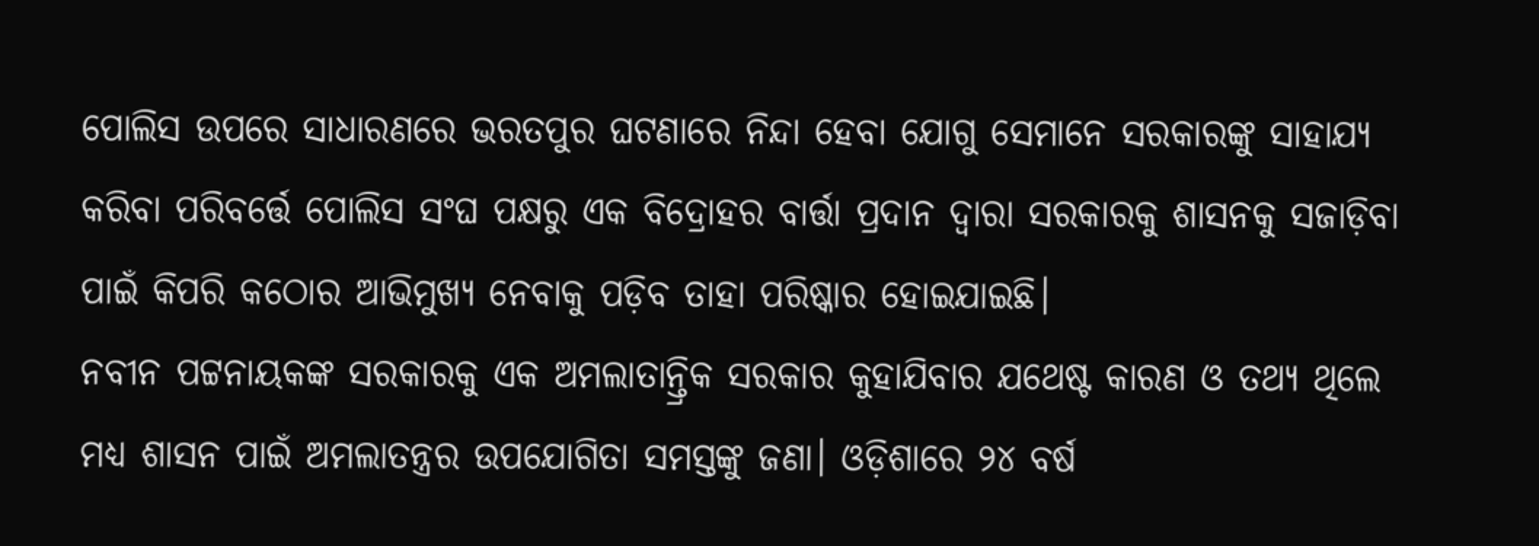ପୋଲିସ ଉପରେ ସାଧାରଣରେ ଭରତପୁର ଘଟଣାରେ ନିନ୍ଦା ହେବା ଯୋଗୁ ସେମାନେ ସରକାରଙ୍କୁ ସାହାଯ୍ୟ କରିବା ପରିବର୍ତ୍ତେ ପୋଲିସ ସଂଘ ପକ୍ଷରୁ ଏକ ବିଦ୍ରୋହର ବାର୍ତ୍ତା ପ୍ରଦାନ ଦ୍ୱାରା ସରକାରକୁ ଶାସନକୁ ସଜାଡ଼ିବା ପାଇଁ କିପରି କଠୋର ଆଭିମୁଖ୍ୟ ନେବାକୁ ପଡ଼ିବ ତାହା ପରିଷ୍କାର ହୋଇଯାଇଛି।
ନବୀନ ପଟ୍ଟନାୟକଙ୍କ ସରକାରକୁ ଏକ ଅମଲାତାନ୍ତ୍ରିକ ସରକାର କୁହାଯିବାର ଯଥେଷ୍ଟ କାରଣ ଓ ତଥ୍ୟ ଥିଲେ ମଧ୍ୟ ଶାସନ ପାଇଁ ଅମଲାତନ୍ତ୍ରର ଉପଯୋଗିତା ସମସ୍ତଙ୍କୁ ଜଣା। ଓଡ଼ିଶାରେ ୨୪ ବର୍ଷ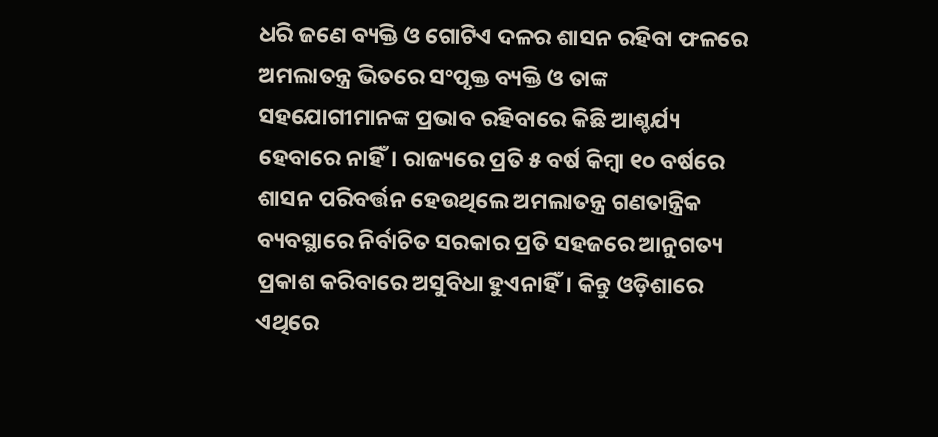ଧରି ଜଣେ ବ୍ୟକ୍ତି ଓ ଗୋଟିଏ ଦଳର ଶାସନ ରହିବା ଫଳରେ ଅମଲାତନ୍ତ୍ର ଭିତରେ ସଂପୃକ୍ତ ବ୍ୟକ୍ତି ଓ ତାଙ୍କ ସହଯୋଗୀମାନଙ୍କ ପ୍ରଭାବ ରହିବାରେ କିଛି ଆଶ୍ଚର୍ଯ୍ୟ ହେବାରେ ନାହିଁ। ରାଜ୍ୟରେ ପ୍ରତି ୫ ବର୍ଷ କିମ୍ବା ୧୦ ବର୍ଷରେ ଶାସନ ପରିବର୍ତ୍ତନ ହେଉଥିଲେ ଅମଲାତନ୍ତ୍ର ଗଣତାନ୍ତ୍ରିକ ବ୍ୟବସ୍ଥାରେ ନିର୍ବାଚିତ ସରକାର ପ୍ରତି ସହଜରେ ଆନୁଗତ୍ୟ ପ୍ରକାଶ କରିବାରେ ଅସୁବିଧା ହୁଏନାହିଁ। କିନ୍ତୁ ଓଡ଼ିଶାରେ ଏଥିରେ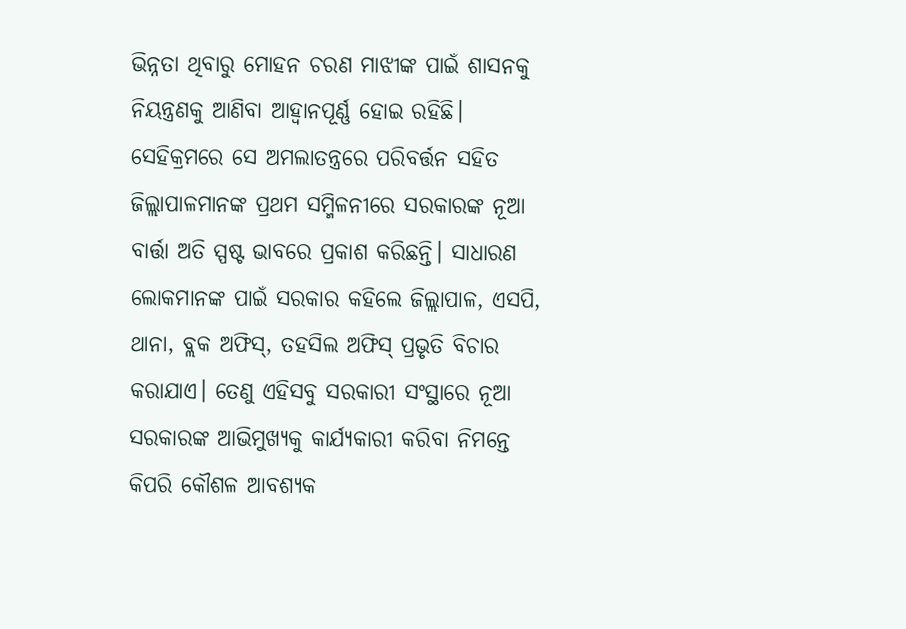ଭିନ୍ନତା ଥିବାରୁ ମୋହନ ଚରଣ ମାଝୀଙ୍କ ପାଇଁ ଶାସନକୁ ନିୟନ୍ତ୍ରଣକୁ ଆଣିବା ଆହ୍ୱାନପୂର୍ଣ୍ଣ ହୋଇ ରହିଛି। ସେହିକ୍ରମରେ ସେ ଅମଲାତନ୍ତ୍ରରେ ପରିବର୍ତ୍ତନ ସହିତ ଜିଲ୍ଲାପାଳମାନଙ୍କ ପ୍ରଥମ ସମ୍ମିଳନୀରେ ସରକାରଙ୍କ ନୂଆ ବାର୍ତ୍ତା ଅତି ସ୍ପଷ୍ଟ ଭାବରେ ପ୍ରକାଶ କରିଛନ୍ତି। ସାଧାରଣ ଲୋକମାନଙ୍କ ପାଇଁ ସରକାର କହିଲେ ଜିଲ୍ଲାପାଳ, ଏସପି, ଥାନା, ବ୍ଲକ ଅଫିସ୍, ତହସିଲ ଅଫିସ୍ ପ୍ରଭୃତି ବିଚାର କରାଯାଏ। ତେଣୁ ଏହିସବୁ ସରକାରୀ ସଂସ୍ଥାରେ ନୂଆ ସରକାରଙ୍କ ଆଭିମୁଖ୍ୟକୁ କାର୍ଯ୍ୟକାରୀ କରିବା ନିମନ୍ତେ କିପରି କୌଶଳ ଆବଶ୍ୟକ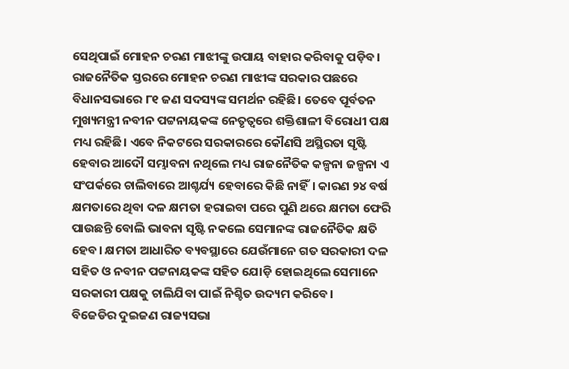ସେଥିପାଇଁ ମୋହନ ଚରଣ ମାଝୀଙ୍କୁ ଉପାୟ ବାହାର କରିବାକୁ ପଡ଼ିବ।
ରାଜନୈତିକ ସ୍ତରରେ ମୋହନ ଚରଣ ମାଝୀଙ୍କ ସରକାର ପଛରେ ବିଧାନସଭାରେ ୮୧ ଜଣ ସଦସ୍ୟଙ୍କ ସମର୍ଥନ ରହିଛି। ତେବେ ପୂର୍ବତନ ମୁଖ୍ୟମନ୍ତ୍ରୀ ନବୀନ ପଟ୍ଟନାୟକଙ୍କ ନେତୃତ୍ୱରେ ଶକ୍ତିଶାଳୀ ବିରୋଧୀ ପକ୍ଷ ମଧ୍ୟ ରହିଛି। ଏବେ ନିକଟରେ ସରକାରରେ କୌଣସି ଅସ୍ଥିରତା ସୃଷ୍ଟି ହେବାର ଆଦୌ ସମ୍ଭାବନା ନଥିଲେ ମଧ୍ୟ ରାଜନୈତିକ କଳ୍ପନା ଜଳ୍ପନା ଏ ସଂପର୍କରେ ଚାଲିବାରେ ଆଶ୍ଚର୍ଯ୍ୟ ହେବାରେ କିଛି ନାହିଁ। କାରଣ ୨୪ ବର୍ଷ କ୍ଷମତାରେ ଥିବା ଦଳ କ୍ଷମତା ହରାଇବା ପରେ ପୁଣି ଥରେ କ୍ଷମତା ଫେରି ପାଉଛନ୍ତି ବୋଲି ଭାବନା ସୃଷ୍ଟି ନକଲେ ସେମାନଙ୍କ ରାଜନୈତିକ କ୍ଷତି ହେବ। କ୍ଷମତା ଆଧାରିତ ବ୍ୟବସ୍ଥାରେ ଯେଉଁମାନେ ଗତ ସରକାରୀ ଦଳ ସହିତ ଓ ନବୀନ ପଟ୍ଟନାୟକଙ୍କ ସହିତ ଯୋଡ଼ି ହୋଇଥିଲେ ସେମାନେ ସରକାରୀ ପକ୍ଷକୁ ଚାଲିଯିବା ପାଇଁ ନିଶ୍ଚିତ ଉଦ୍ୟମ କରିବେ।
ବିଜେଡିର ଦୁଇଜଣ ରାଜ୍ୟସଭା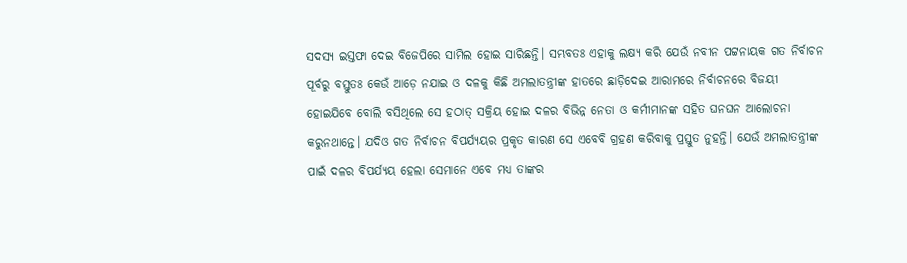ସଦସ୍ୟ ଇସ୍ତଫା ଦେଇ ବିଜେପିରେ ସାମିଲ ହୋଇ ସାରିଛନ୍ତି। ସମ୍ଭବତଃ ଏହାକୁ ଲକ୍ଷ୍ୟ କରି ଯେଉଁ ନବୀନ ପଟ୍ଟନାୟକ ଗତ ନିର୍ବାଚନ ପୂର୍ବରୁ ବସ୍ତୁତଃ କେଉଁ ଆଡ଼େ ନଯାଇ ଓ ଦଳକୁ କିଛି ଅମଲାତନ୍ତ୍ରୀଙ୍କ ହାତରେ ଛାଡ଼ିଦେଇ ଆରାମରେ ନିର୍ବାଚନରେ ବିଜୟୀ ହୋଇଯିବେ ବୋଲି ବସିଥିଲେ ସେ ହଠାତ୍ ସକ୍ରିୟ ହୋଇ ଦଳର ବିଭିନ୍ନ ନେତା ଓ କର୍ମୀମାନଙ୍କ ସହିତ ଘନଘନ ଆଲୋଚନା କରୁନଥାନ୍ତେ। ଯଦିଓ ଗତ ନିର୍ବାଚନ ବିପର୍ଯ୍ୟୟର ପ୍ରକୃତ କାରଣ ସେ ଏବେବି ଗ୍ରହଣ କରିବାକୁ ପ୍ରସ୍ତୁତ ନୁହନ୍ତି। ଯେଉଁ ଅମଲାତନ୍ତ୍ରୀଙ୍କ ପାଇଁ ଦଳର ବିପର୍ଯ୍ୟୟ ହେଲା ସେମାନେ ଏବେ ମଧ୍ୟ ତାଙ୍କର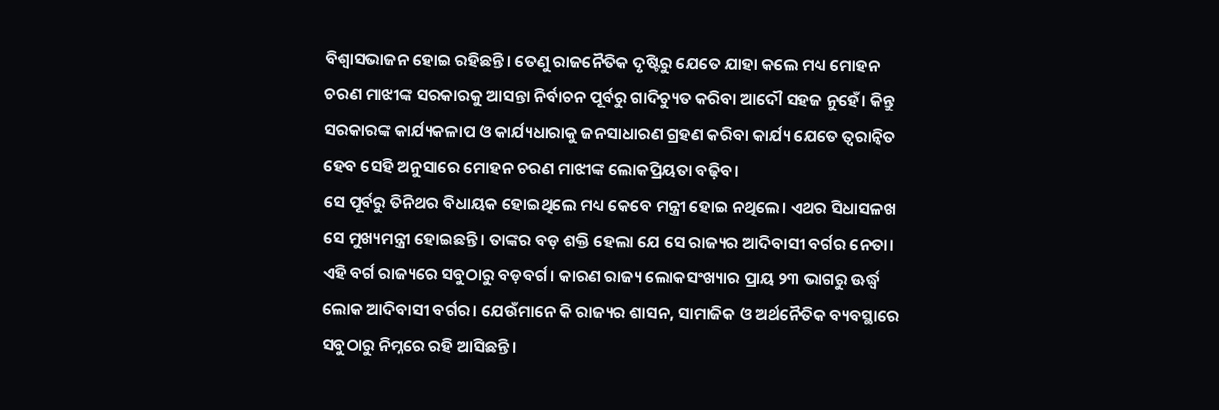ବିଶ୍ୱାସଭାଜନ ହୋଇ ରହିଛନ୍ତି। ତେଣୁ ରାଜନୈତିକ ଦୃଷ୍ଟିରୁ ଯେତେ ଯାହା କଲେ ମଧ୍ୟ ମୋହନ ଚରଣ ମାଝୀଙ୍କ ସରକାରକୁ ଆସନ୍ତା ନିର୍ବାଚନ ପୂର୍ବରୁ ଗାଦିଚ୍ୟୁତ କରିବା ଆଦୌ ସହଜ ନୁହେଁ। କିନ୍ତୁ ସରକାରଙ୍କ କାର୍ଯ୍ୟକଳାପ ଓ କାର୍ଯ୍ୟଧାରାକୁ ଜନସାଧାରଣ ଗ୍ରହଣ କରିବା କାର୍ଯ୍ୟ ଯେତେ ତ୍ୱରାନ୍ୱିତ ହେବ ସେହି ଅନୁସାରେ ମୋହନ ଚରଣ ମାଝୀଙ୍କ ଲୋକପ୍ରିୟତା ବଢ଼ିବ।
ସେ ପୂର୍ବରୁ ତିନିଥର ବିଧାୟକ ହୋଇଥିଲେ ମଧ୍ୟ କେବେ ମନ୍ତ୍ରୀ ହୋଇ ନଥିଲେ। ଏଥର ସିଧାସଳଖ ସେ ମୁଖ୍ୟମନ୍ତ୍ରୀ ହୋଇଛନ୍ତି। ତାଙ୍କର ବଡ଼ ଶକ୍ତି ହେଲା ଯେ ସେ ରାଜ୍ୟର ଆଦିବାସୀ ବର୍ଗର ନେତା। ଏହି ବର୍ଗ ରାଜ୍ୟରେ ସବୁଠାରୁ ବଡ଼ବର୍ଗ। କାରଣ ରାଜ୍ୟ ଲୋକସଂଖ୍ୟାର ପ୍ରାୟ ୨୩ ଭାଗରୁ ଊର୍ଦ୍ଧ୍ୱ ଲୋକ ଆଦିବାସୀ ବର୍ଗର। ଯେଉଁମାନେ କି ରାଜ୍ୟର ଶାସନ, ସାମାଜିକ ଓ ଅର୍ଥନୈତିକ ବ୍ୟବସ୍ଥାରେ ସବୁଠାରୁ ନିମ୍ନରେ ରହି ଆସିଛନ୍ତି।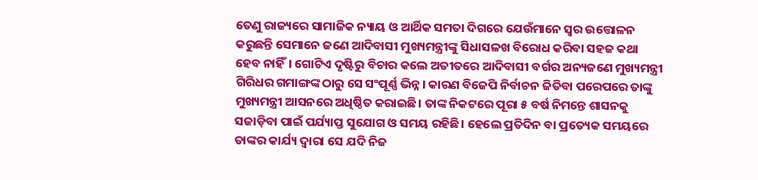ତେଣୁ ରାଜ୍ୟରେ ସାମାଜିକ ନ୍ୟାୟ ଓ ଆର୍ଥିକ ସମତା ଦିଗରେ ଯେଉଁମାନେ ସ୍ୱର ଉତ୍ତୋଳନ କରୁଛନ୍ତି ସେମାନେ ଜଣେ ଆଦିବାସୀ ମୁଖ୍ୟମନ୍ତ୍ରୀଙ୍କୁ ସିଧାସଳଖ ବିରୋଧ କରିବା ସହଜ କଥା ହେବ ନାହିଁ। ଗୋଟିଏ ଦୃଷ୍ଟିରୁ ବିଚାର କଲେ ଅତୀତରେ ଆଦିବାସୀ ବର୍ଗର ଅନ୍ୟଜଣେ ମୁଖ୍ୟମନ୍ତ୍ରୀ ଗିରିଧର ଗମାଙ୍ଗଙ୍କ ଠାରୁ ସେ ସଂପୂର୍ଣ୍ଣ ଭିନ୍ନ। କାରଣ ବିଜେପି ନିର୍ବାଚନ ଜିତିବା ପରେପରେ ତାଙ୍କୁ ମୁଖ୍ୟମନ୍ତ୍ରୀ ଆସନରେ ଅଧିଷ୍ଠିତ କରାଇଛି। ତାଙ୍କ ନିକଟରେ ପୂରା ୫ ବର୍ଷ ନିମନ୍ତେ ଶାସନକୁ ସଜାଡ଼ିବା ପାଇଁ ପର୍ଯ୍ୟାପ୍ତ ସୁଯୋଗ ଓ ସମୟ ରହିଛି। ହେଲେ ପ୍ରତିଦିନ ବା ପ୍ରତ୍ୟେକ ସମୟରେ ତାଙ୍କର କାର୍ଯ୍ୟ ଦ୍ୱାରା ସେ ଯଦି ନିଜ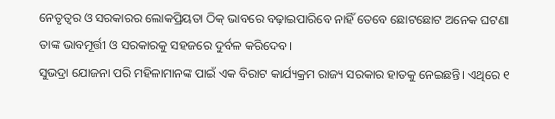ନେତୃତ୍ୱର ଓ ସରକାରର ଲୋକପ୍ରିୟତା ଠିକ୍ ଭାବରେ ବଢ଼ାଇପାରିବେ ନାହିଁ ତେବେ ଛୋଟଛୋଟ ଅନେକ ଘଟଣା ତାଙ୍କ ଭାବମୂର୍ତ୍ତୀ ଓ ସରକାରକୁ ସହଜରେ ଦୁର୍ବଳ କରିଦେବ।
ସୁଭଦ୍ରା ଯୋଜନା ପରି ମହିଳାମାନଙ୍କ ପାଇଁ ଏକ ବିରାଟ କାର୍ଯ୍ୟକ୍ରମ ରାଜ୍ୟ ସରକାର ହାତକୁ ନେଇଛନ୍ତି। ଏଥିରେ ୧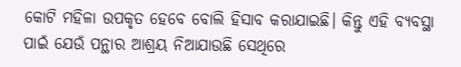କୋଟି ମହିଳା ଉପକୃତ ହେବେ ବୋଲି ହିସାବ କରାଯାଇଛି। କିନ୍ତୁ ଏହି ବ୍ୟବସ୍ଥା ପାଇଁ ଯେଉଁ ପନ୍ଥାର ଆଶ୍ରୟ ନିଆଯାଉଛି ସେଥିରେ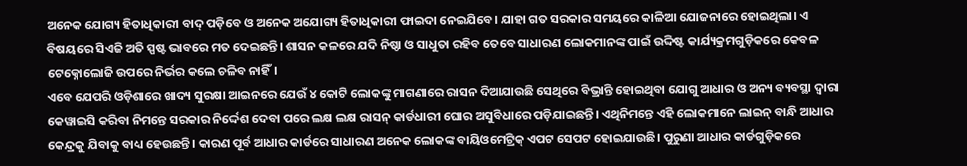ଅନେକ ଯୋଗ୍ୟ ହିତାଧିକାରୀ ବାଦ୍ ପଡ଼ିବେ ଓ ଅନେକ ଅଯୋଗ୍ୟ ହିତାଧିକାରୀ ଫାଇଦା ନେଇଯିବେ। ଯାହା ଗତ ସରକାର ସମୟରେ କାଳିଆ ଯୋଜନାରେ ହୋଇଥିଲା। ଏ ବିଷୟରେ ସିଏଜି ଅତି ସ୍ପଷ୍ଟ ଭାବରେ ମତ ଦେଇଛନ୍ତି। ଶାସନ କଳରେ ଯଦି ନିଷ୍ଠା ଓ ସାଧୁତା ରହିବ ତେବେ ସାଧାରଣ ଲୋକମାନଙ୍କ ପାଇଁ ଉଦ୍ଦିଷ୍ଟ କାର୍ଯ୍ୟକ୍ରମଗୁଡ଼ିକରେ କେବଳ ଟେକ୍ନୋଲୋଜି ଉପରେ ନିର୍ଭର କଲେ ଚଳିବ ନାହିଁ।
ଏବେ ଯେପରି ଓଡ଼ିଶାରେ ଖାଦ୍ୟ ସୁରକ୍ଷା ଆଇନରେ ଯେଉଁ ୪ କୋଟି ଲୋକଙ୍କୁ ମାଗଣାରେ ରାସନ ଦିଆଯାଉଛି ସେଥିରେ ବିଭ୍ରାନ୍ତି ହୋଇଥିବା ଯୋଗୁ ଆଧାର ଓ ଅନ୍ୟ ବ୍ୟବସ୍ଥା ଦ୍ୱାରା କେୱାଇସି କରିବା ନିମନ୍ତେ ସରକାର ନିର୍ଦ୍ଦେଶ ଦେବା ପରେ ଲକ୍ଷ ଲକ୍ଷ ରାସନ୍ କାର୍ଡଧାରୀ ଘୋର ଅସୁବିଧାରେ ପଡ଼ିଯାଇଛନ୍ତି। ଏଥିନିମନ୍ତେ ଏହି ଲୋକମାନେ ଲାଇନ୍ ବାନ୍ଧି ଆଧାର କେନ୍ଦ୍ରକୁ ଯିବାକୁ ବାଧ୍ୟ ହେଉଛନ୍ତି। କାରଣ ପୂର୍ବ ଆଧାର କାର୍ଡରେ ସାଧାରଣ ଅନେକ ଲୋକଙ୍କ ବାୟିଓମେଟ୍ରିକ୍ ଏପଟ ସେପଟ ହୋଇଯାଉଛି। ପୁରୁଣା ଆଧାର କାର୍ଡଗୁଡ଼ିକରେ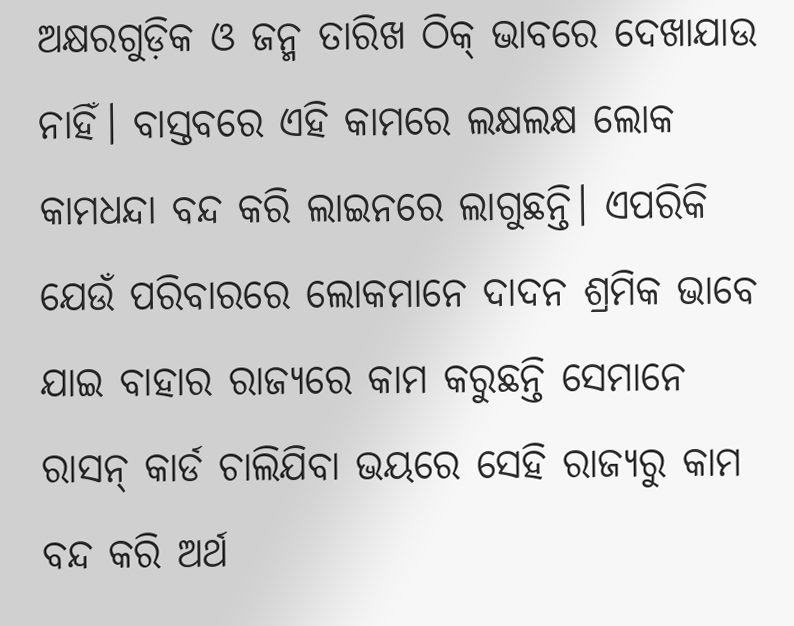ଅକ୍ଷରଗୁଡ଼ିକ ଓ ଜନ୍ମ ତାରିଖ ଠିକ୍ ଭାବରେ ଦେଖାଯାଉ ନାହିଁ। ବାସ୍ତବରେ ଏହି କାମରେ ଲକ୍ଷଲକ୍ଷ ଲୋକ କାମଧନ୍ଦା ବନ୍ଦ କରି ଲାଇନରେ ଲାଗୁଛନ୍ତି। ଏପରିକି ଯେଉଁ ପରିବାରରେ ଲୋକମାନେ ଦାଦନ ଶ୍ରମିକ ଭାବେ ଯାଇ ବାହାର ରାଜ୍ୟରେ କାମ କରୁଛନ୍ତି ସେମାନେ ରାସନ୍ କାର୍ଡ ଚାଲିଯିବା ଭୟରେ ସେହି ରାଜ୍ୟରୁ କାମ ବନ୍ଦ କରି ଅର୍ଥ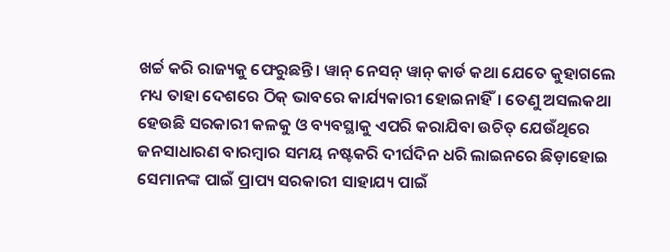ଖର୍ଚ୍ଚ କରି ରାଜ୍ୟକୁ ଫେରୁଛନ୍ତି। ୱାନ୍ ନେସନ୍ ୱାନ୍ କାର୍ଡ କଥା ଯେତେ କୁହାଗଲେ ମଧ୍ୟ ତାହା ଦେଶରେ ଠିକ୍ ଭାବରେ କାର୍ଯ୍ୟକାରୀ ହୋଇନାହିଁ। ତେଣୁ ଅସଲକଥା ହେଉଛି ସରକାରୀ କଳକୁ ଓ ବ୍ୟବସ୍ଥାକୁ ଏପରି କରାଯିବା ଉଚିତ୍ ଯେଉଁଥିରେ ଜନସାଧାରଣ ବାରମ୍ବାର ସମୟ ନଷ୍ଟକରି ଦୀର୍ଘଦିନ ଧରି ଲାଇନରେ ଛିଡ଼ାହୋଇ ସେମାନଙ୍କ ପାଇଁ ପ୍ରାପ୍ୟ ସରକାରୀ ସାହାଯ୍ୟ ପାଇଁ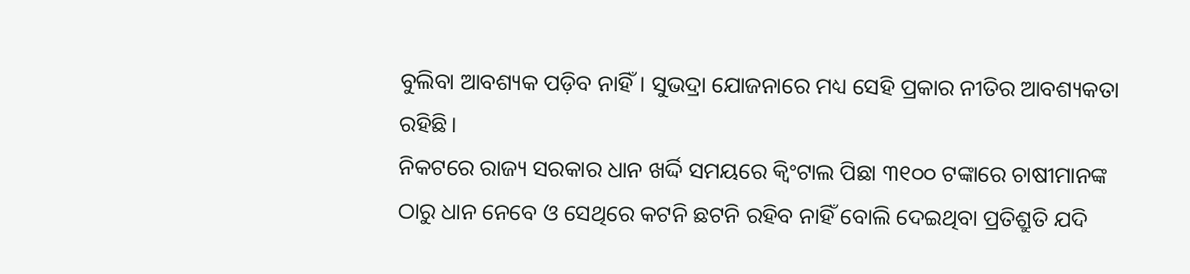ବୁଲିବା ଆବଶ୍ୟକ ପଡ଼ିବ ନାହିଁ। ସୁଭଦ୍ରା ଯୋଜନାରେ ମଧ୍ୟ ସେହି ପ୍ରକାର ନୀତିର ଆବଶ୍ୟକତା ରହିଛି।
ନିକଟରେ ରାଜ୍ୟ ସରକାର ଧାନ ଖର୍ଦ୍ଦି ସମୟରେ କ୍ୱିଂଟାଲ ପିଛା ୩୧୦୦ ଟଙ୍କାରେ ଚାଷୀମାନଙ୍କ ଠାରୁ ଧାନ ନେବେ ଓ ସେଥିରେ କଟନି ଛଟନି ରହିବ ନାହିଁ ବୋଲି ଦେଇଥିବା ପ୍ରତିଶ୍ରୁତି ଯଦି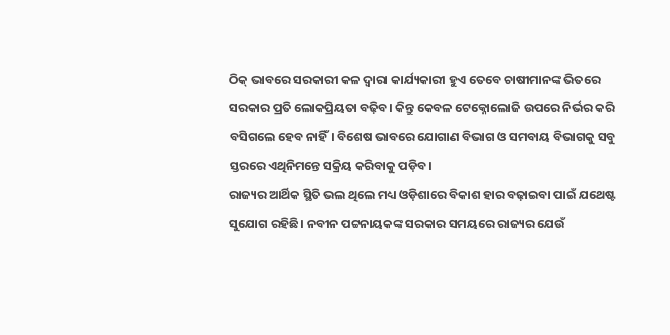ଠିକ୍ ଭାବରେ ସରକାରୀ କଳ ଦ୍ୱାରା କାର୍ଯ୍ୟକାରୀ ହୁଏ ତେବେ ଚାଷୀମାନଙ୍କ ଭିତରେ ସରକାର ପ୍ରତି ଲୋକପ୍ରିୟତା ବଢ଼ିବ। କିନ୍ତୁ କେବଳ ଟେକ୍ନୋଲୋଜି ଉପରେ ନିର୍ଭର କରି ବସିଗଲେ ହେବ ନାହିଁ। ବିଶେଷ ଭାବରେ ଯୋଗାଣ ବିଭାଗ ଓ ସମବାୟ ବିଭାଗକୁ ସବୁ ସ୍ତରରେ ଏଥିନିମନ୍ତେ ସକ୍ରିୟ କରିବାକୁ ପଡ଼ିବ।
ରାଜ୍ୟର ଆର୍ଥିକ ସ୍ଥିତି ଭଲ ଥିଲେ ମଧ୍ୟ ଓଡ଼ିଶାରେ ବିକାଶ ହାର ବଢ଼ାଇବା ପାଇଁ ଯଥେଷ୍ଟ ସୁଯୋଗ ରହିଛି। ନବୀନ ପଟ୍ଟନାୟକଙ୍କ ସରକାର ସମୟରେ ରାଜ୍ୟର ଯେଉଁ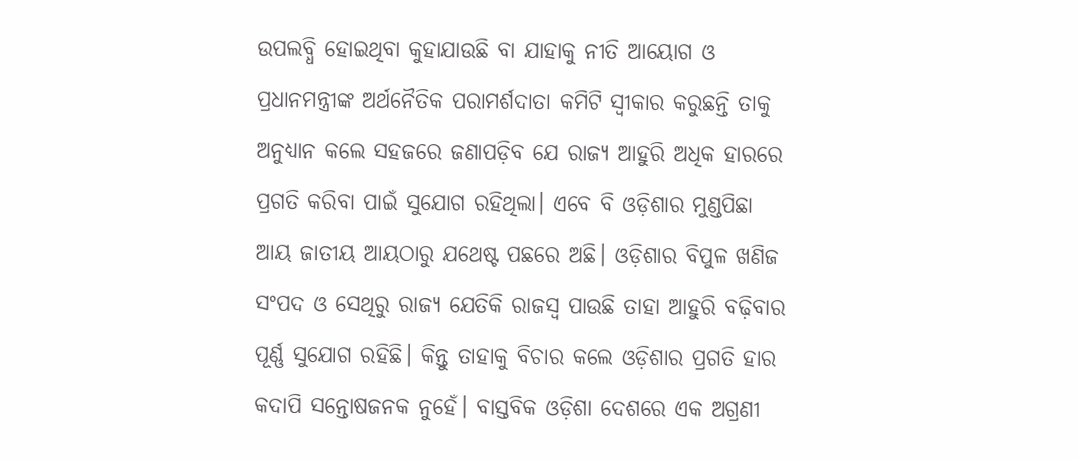ଉପଲବ୍ଧି ହୋଇଥିବା କୁହାଯାଉଛି ବା ଯାହାକୁ ନୀତି ଆୟୋଗ ଓ ପ୍ରଧାନମନ୍ତ୍ରୀଙ୍କ ଅର୍ଥନୈତିକ ପରାମର୍ଶଦାତା କମିଟି ସ୍ୱୀକାର କରୁଛନ୍ତି ତାକୁ ଅନୁଧ୍ୟାନ କଲେ ସହଜରେ ଜଣାପଡ଼ିବ ଯେ ରାଜ୍ୟ ଆହୁରି ଅଧିକ ହାରରେ ପ୍ରଗତି କରିବା ପାଇଁ ସୁଯୋଗ ରହିଥିଲା। ଏବେ ବି ଓଡ଼ିଶାର ମୁଣ୍ଡପିଛା ଆୟ ଜାତୀୟ ଆୟଠାରୁ ଯଥେଷ୍ଟ ପଛରେ ଅଛି। ଓଡ଼ିଶାର ବିପୁଳ ଖଣିଜ ସଂପଦ ଓ ସେଥିରୁ ରାଜ୍ୟ ଯେତିକି ରାଜସ୍ୱ ପାଉଛି ତାହା ଆହୁରି ବଢ଼ିବାର ପୂର୍ଣ୍ଣ ସୁଯୋଗ ରହିଛି। କିନ୍ତୁ ତାହାକୁ ବିଚାର କଲେ ଓଡ଼ିଶାର ପ୍ରଗତି ହାର କଦାପି ସନ୍ତୋଷଜନକ ନୁହେଁ। ବାସ୍ତବିକ ଓଡ଼ିଶା ଦେଶରେ ଏକ ଅଗ୍ରଣୀ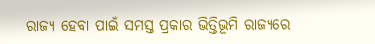ରାଜ୍ୟ ହେବା ପାଇଁ ସମସ୍ତ ପ୍ରକାର ଭିତ୍ତିଭୂମି ରାଜ୍ୟରେ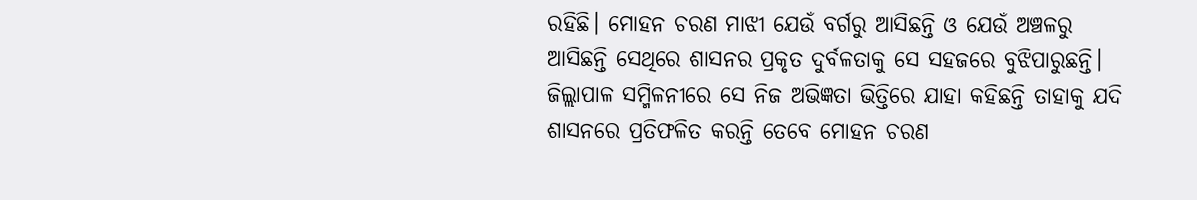ରହିଛି। ମୋହନ ଚରଣ ମାଝୀ ଯେଉଁ ବର୍ଗରୁ ଆସିଛନ୍ତି ଓ ଯେଉଁ ଅଞ୍ଚଳରୁ ଆସିଛନ୍ତି ସେଥିରେ ଶାସନର ପ୍ରକୃତ ଦୁର୍ବଳତାକୁ ସେ ସହଜରେ ବୁଝିପାରୁଛନ୍ତି। ଜିଲ୍ଲାପାଳ ସମ୍ମିଳନୀରେ ସେ ନିଜ ଅଭିଜ୍ଞତା ଭିତ୍ତିରେ ଯାହା କହିଛନ୍ତି ତାହାକୁ ଯଦି ଶାସନରେ ପ୍ରତିଫଳିତ କରନ୍ତି ତେବେ ମୋହନ ଚରଣ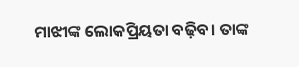ମାଝୀଙ୍କ ଲୋକପ୍ରିୟତା ବଢ଼ିବ। ତାଙ୍କ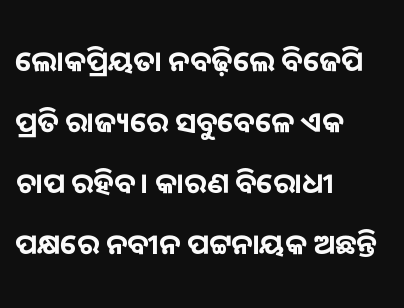ଲୋକପ୍ରିୟତା ନବଢ଼ିଲେ ବିଜେପି ପ୍ରତି ରାଜ୍ୟରେ ସବୁବେଳେ ଏକ ଚାପ ରହିବ। କାରଣ ବିରୋଧୀ ପକ୍ଷରେ ନବୀନ ପଟ୍ଟନାୟକ ଅଛନ୍ତି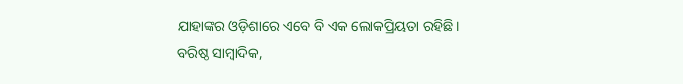ଯାହାଙ୍କର ଓଡ଼ିଶାରେ ଏବେ ବି ଏକ ଲୋକପ୍ରିୟତା ରହିଛି।
ବରିଷ୍ଠ ସାମ୍ବାଦିକ,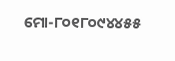ମୋ-୮୦୧୮୦୯୪୪୫୫